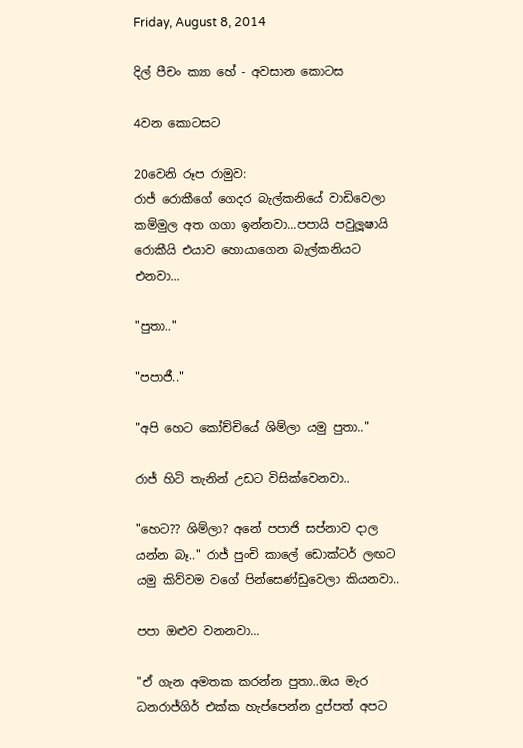Friday, August 8, 2014

දිල් පීචං ක්‍යා හේ - අවසාන කොටස

4වන කොටසට

20වෙනි රූප රාමුව:
රාජ් රොකීගේ ගෙදර බැල්කනියේ වාඩිවෙලා කම්මුල අත ගගා ඉන්නවා...පපායි පවුලූෂායි රොකීයි එයාව හොයාගෙන බැල්කනියට එනවා...

"පුතා.."

"පපාජී.."

"අපි හෙට කෝච්චියේ ශිම්ලා යමු පුතා.."

රාජ් හිටි තැනින් උඩට විසික්වෙනවා..

"හෙට?? ශිම්ලා? අනේ පපාජි සප්නාව දාල යන්න බෑ.." රාජ් පුංචි කාලේ ඩොක්ටර් ලඟට යමු කිව්වම වගේ පින්සෙණ්ඩුවෙලා කියනවා..

පපා ඔළුව වනනවා...

"ඒ ගැන අමතක කරන්න පුතා..ඔය මැර ධනරාජ්ගිර් එක්ක හැප්පෙන්න දුප්පත් අපට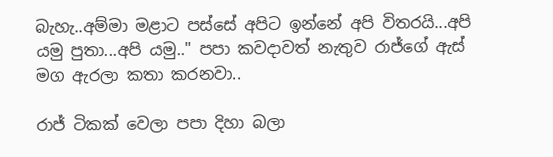බැහැ..අම්මා මළාට පස්සේ අපිට ඉන්නේ අපි විතරයි...අපි යමු පුතා...අපි යමු.." පපා කවදාවත් නැතුව රාජ්ගේ ඇස් මග ඇරලා කතා කරනවා..

රාජ් ටිකක් වෙලා පපා දිහා බලා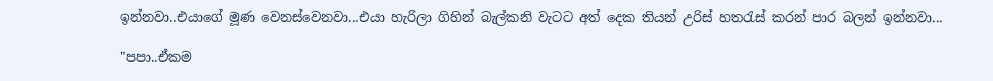ඉන්නවා..එයාගේ මූණ වෙනස්වෙනවා...එයා හැරිලා ගිහින් බැල්කනි වැටට අත් දෙක තියන් උරිස් හතරැස් කරන් පාර බලන් ඉන්නවා...

"පපා..ඒකම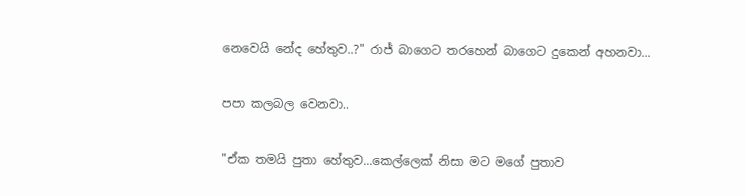නෙවෙයි නේද හේතුව..?" රාජ් බාගෙට තරහෙන් බාගෙට දුකෙන් අහනවා...

පපා කලබල වෙනවා..

"ඒක තමයි පුතා හේතුව...කෙල්ලෙක් නිසා මට මගේ පුතාව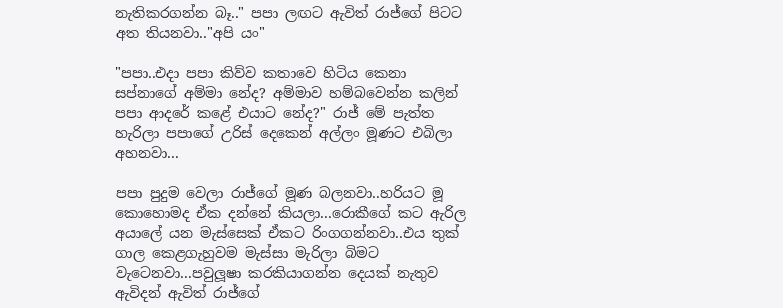නැතිකරගන්න බෑ.." පපා ලඟට ඇවිත් රාජ්ගේ පිටට අත තියනවා.."අපි යං"

"පපා..එදා පපා කිව්ව කතාවෙ හිටිය කෙනා සප්නාගේ අම්මා නේද? අම්මාව හම්බවෙන්න කලින් පපා ආදරේ කළේ එයාට නේද?" රාජ් මේ පැත්ත හැරිලා පපාගේ උරිස් දෙකෙන් අල්ලං මූණට එබිලා අහනවා...

පපා පුදුම වෙලා රාජ්ගේ මූණ බලනවා..හරියට මූ කොහොමද ඒක දන්නේ කියලා...රොකීගේ කට ඇරිල අයාලේ යන මැස්සෙක් ඒකට රිංගගන්නවා..එය තුක් ගාල කෙළගැහුවම මැස්සා මැරිලා බිමට වැටෙනවා...පවුලූෂා කරකියාගන්න දෙයක් නැතුව ඇවිදන් ඇවිත් රාජ්ගේ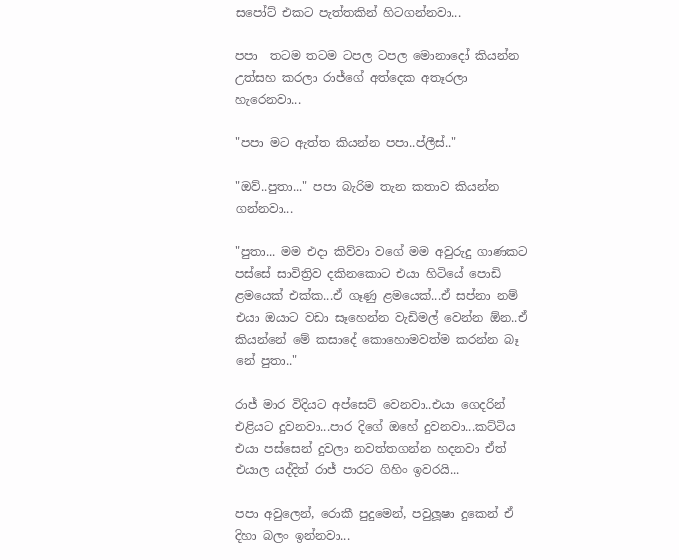සපෝට් එකට පැත්තකින් හිටගන්නවා...

පපා  තටම තටම ටපල ටපල මොනාදෝ කියන්න උත්සහ කරලා රාජ්ගේ අත්දෙක අතෑරලා හැරෙනවා...

"පපා මට ඇත්ත කියන්න පපා..ප්ලීස්.."

"ඔව්..පුතා..." පපා බැරිම තැන කතාව කියන්න ගන්නවා...

"පුතා... මම එදා කිව්වා වගේ මම අවුරුදු ගාණකට පස්සේ සාවිත්‍රිව දකිනකොට එයා හිටියේ පොඩි ළමයෙක් එක්ක...ඒ ගෑණු ළමයෙක්...ඒ සප්නා නම් එයා ඔයාට වඩා සෑහෙන්න වැඩිමල් වෙන්න ඕන..ඒ කියන්නේ මේ කසාදේ කොහොමවත්ම කරන්න බෑ නේ පුතා.."

රාජ් මාර විදියට අප්සෙට් වෙනවා..එයා ගෙදරින් එළියට දුවනවා...පාර දිගේ ඔහේ දුවනවා...කට්ටිය එයා පස්සෙන් දුවලා නවත්තගන්න හදනවා ඒත් එයාල යද්දිත් රාජ් පාරට ගිහිං ඉවරයි...

පපා අවුලෙන්, රොකී පුදුමෙන්, පවුලූෂා දුකෙන් ඒ දිහා බලං ඉන්නවා...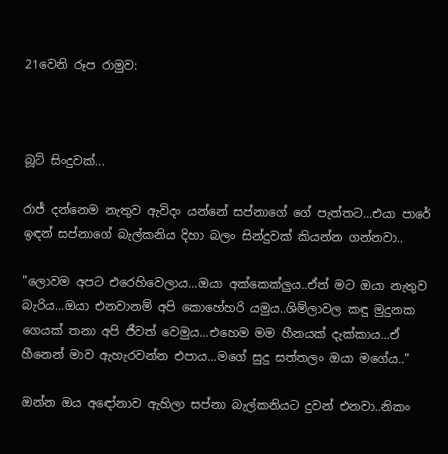21වෙනි රූප රාමුව:



බූට් සිංදුවක්...

රාජ් දන්නෙම නැතුව ඇවිදං යන්නේ සප්නාගේ ගේ පැත්තට...එයා පාරේ ඉඳන් සප්නාගේ බැල්කනිය දිහා බලං සින්දුවක් කියන්න ගන්නවා..

"ලොවම අපට එරෙහිවෙලාය...ඔයා අක්කෙක්ලුය..ඒත් මට ඔයා නැතුව බැරිය...ඔයා එනවානම් අපි කොහේහරි යමුය..ශිම්ලාවල කඳු මුදුනක ගෙයක් තනා අපි ජීවත් වෙමුය...එහෙම මම හීනයක් දැක්කාය...ඒ හීනෙන් මාව ඇහැරවන්න එපාය...මගේ සුදු සත්තලං ඔයා මගේය.."

ඔන්න ඔය අඳෝනාව ඇහිලා සප්නා බැල්කනියට දුවන් එනවා..නිකං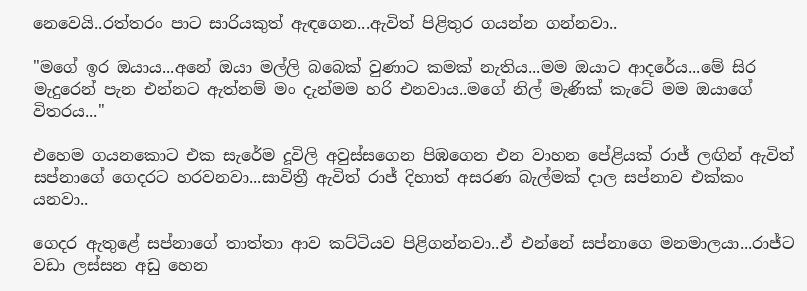නෙවෙයි..රත්තරං පාට සාරියකුත් ඇඳගෙන...ඇවිත් පිළිතුර ගයන්න ගන්නවා..

"මගේ ඉර ඔයාය...අනේ ඔයා මල්ලි බබෙක් වුණාට කමක් නැතිය...මම ඔයාට ආදරේය...මේ සිර මැදුරෙන් පැන එන්නට ඇත්නම් මං දැන්මම හරි එනවාය..මගේ නිල් මැණික් කැටේ මම ඔයාගේ විතරය..."

එහෙම ගයනකොට එක සැරේම දූවිලි අවුස්සගෙන පිඹගෙන එන වාහන පේළියක් රාජ් ලඟින් ඇවිත් සප්නාගේ ගෙදරට හරවනවා...සාවිත්‍රී ඇවිත් රාජ් දිහාත් අසරණ බැල්මක් දාල සප්නාව එක්කං යනවා..

ගෙදර ඇතුළේ සප්නාගේ තාත්තා ආව කට්ටියව පිළිගන්නවා..ඒ එන්නේ සප්නාගෙ මනමාලයා...රාජ්ට වඩා ලස්සන අඩු හෙන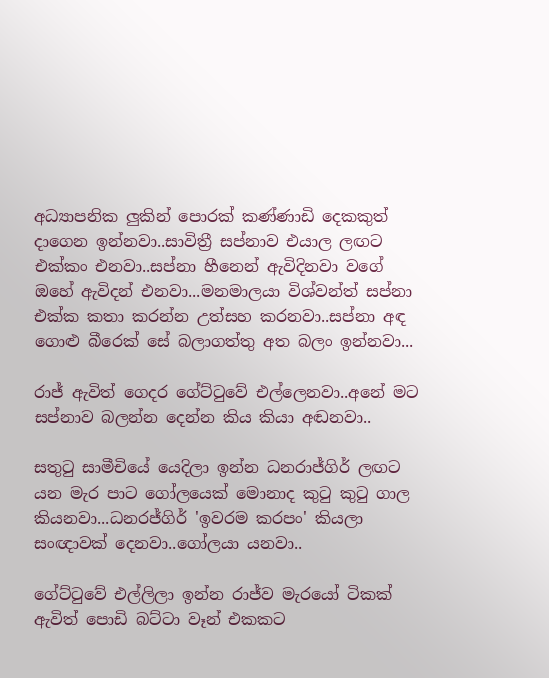අධ්‍යාපනික ලුකින් පොරක් කණ්ණාඩි දෙකකුත් දාගෙන ඉන්නවා..සාවිත්‍රී සප්නාව එයාල ලඟට එක්කං එනවා..සප්නා හීනෙන් ඇවිදිනවා වගේ ඔහේ ඇවිදන් එනවා...මනමාලයා විශ්වන්ත් සප්නා එක්ක කතා කරන්න උත්සහ කරනවා..සප්නා අඳ ගොළු බීරෙක් සේ බලාගත්තු අත බලං ඉන්නවා...

රාජ් ඇවිත් ගෙදර ගේට්ටුවේ එල්ලෙනවා..අනේ මට සප්නාව බලන්න දෙන්න කිය කියා අඬනවා..

සතුටු සාමීචියේ යෙදිලා ඉන්න ධනරාජ්ගිර් ලඟට යන මැර පාට ගෝලයෙක් මොනාද කුටු කුටු ගාල කියනවා...ධනරජ්ගිර් 'ඉවරම කරපං' කියලා සංඥාවක් දෙනවා..ගෝලයා යනවා..

ගේට්ටුවේ එල්ලිලා ඉන්න රාජ්ව මැරයෝ ටිකක් ඇවිත් පොඩි බට්ටා වෑන් එකකට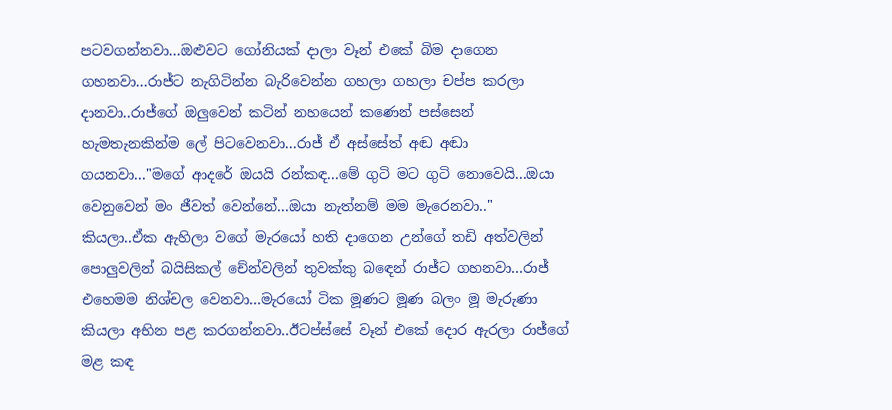පටවගන්නවා...ඔළුවට ගෝනියක් දාලා වෑන් එකේ බිම දාගෙන ගහනවා...රාජ්ට නැගිටින්න බැරිවෙන්න ගහලා ගහලා චප්ප කරලා දානවා..රාජ්ගේ ඔලුවෙන් කටින් නහයෙන් කණෙන් පස්සෙන් හැමතැනකින්ම ලේ පිටවෙනවා...රාජ් ඒ අස්සේත් අඬ අඬා ගයනවා..."මගේ ආදරේ ඔයයි රන්කඳ...මේ ගුටි මට ගුටි නොවෙයි...ඔයා වෙනුවෙන් මං ජීවත් වෙන්නේ...ඔයා නැත්නම් මම මැරෙනවා.." කියලා..ඒක ඇහිලා වගේ මැරයෝ හති දාගෙන උන්ගේ තඩි අත්වලින් පොලුවලින් බයිසිකල් චේන්වලින් තුවක්කු බඳෙන් රාජ්ට ගහනවා...රාජ් එහෙමම නිශ්චල වෙනවා...මැරයෝ ටික මූණට මූණ බලං මූ මැරුණා කියලා අභින පළ කරගන්නවා..ඊටප්ස්සේ වෑන් එකේ දොර ඇරලා රාජ්ගේ මළ කඳ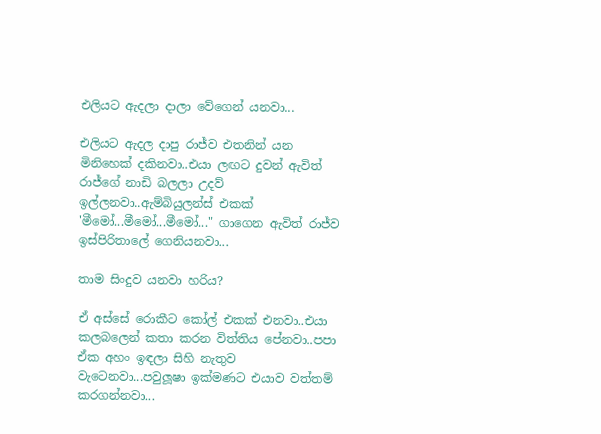එලියට ඇදලා දාලා වේගෙන් යනවා...

එලියට ඇදල දාපු රාජ්ව එතනින් යන මිනිහෙක් දකිනවා..එයා ලඟට දුවන් ඇවිත් රාජ්ගේ නාඩි බලලා උදව් ඉල්ලනවා..ඇම්බියුලන්ස් එකක් 'මීමෝ...මීමෝ...මීමෝ..." ගාගෙන ඇවිත් රාජ්ව ඉස්පිරිතාලේ ගෙනියනවා...

තාම සිංදුව යනවා හරිය?

ඒ අස්සේ රොකීට කෝල් එකක් එනවා..එයා කලබලෙන් කතා කරන විත්තිය පේනවා..පපා ඒක අහං ඉඳලා සිහි නැතුව වැටෙනවා...පවුලූෂා ඉක්මණට එයාව වත්තම් කරගන්නවා...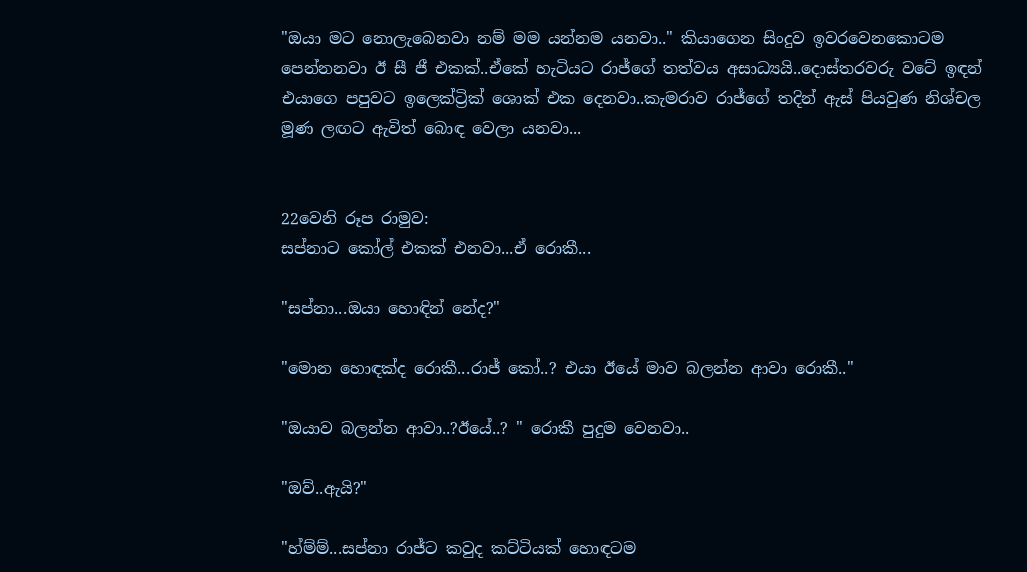"ඔයා මට නොලැබෙනවා නම් මම යන්නම යනවා.." කියාගෙන සිංදුව ඉවරවෙනකොටම පෙන්නනවා ඊ සී ජී එකක්..ඒකේ හැටියට රාජ්ගේ තත්වය අසාධ්‍යයි..දොස්තරවරු වටේ ඉඳන් එයාගෙ පපුවට ඉලෙක්ට්‍රික් ශොක් එක දෙනවා..කැමරාව රාජ්ගේ තදින් ඇස් පියවුණ නිශ්චල මූණ ලඟට ඇවිත් බොඳ වෙලා යනවා...


22වෙනි රූප රාමුව:
සප්නාට කෝල් එකක් එනවා...ඒ රොකී...

"සප්නා...ඔයා හොඳින් නේද?"

"මොන හොඳක්ද රොකී...රාජ් කෝ..? එයා ඊයේ මාව බලන්න ආවා රොකී.."

"ඔයාව බලන්න ආවා..?ඊයේ..? " රොකී පුදුම වෙනවා..

"ඔව්..ඇයි?"

"හ්ම්ම්...සප්නා රාජ්ට කවුද කට්ටියක් හොඳටම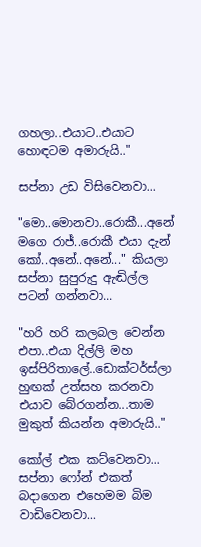ගහලා..එයාට..එයාට හොඳටම අමාරුයි.."

සප්නා උඩ විසිවෙනවා...

"මො..මොනවා..රොකී...අනේ මගෙ රාජ්..රොකී එයා දැන් කෝ..අනේ..අනේ..." කියලා සප්නා සුපුරුදු ඇඬිල්ල පටන් ගන්නවා...

"හරි හරි කලබල වෙන්න එපා..එයා දිල්ලි මහ ඉස්පිරිතාලේ..ඩොක්ටර්ස්ලා හුඟක් උත්සහ කරනවා එයාව බේරගන්න...තාම මුකුත් කියන්න අමාරුයි.."

කෝල් එක කට්වෙනවා...
සප්නා ෆෝන් එකත් බදාගෙන එහෙමම බිම වාඩිවෙනවා...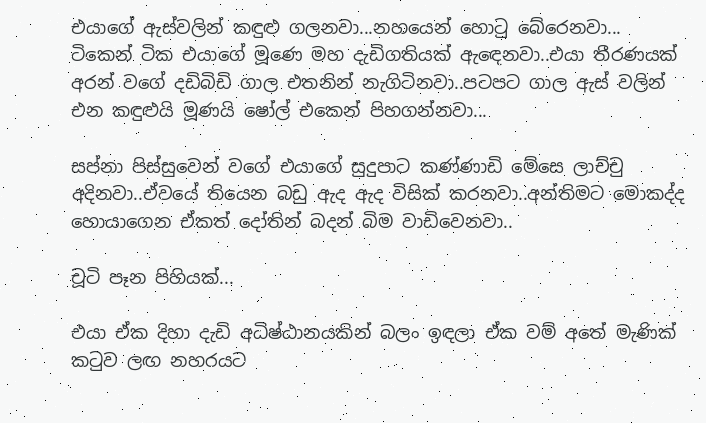එයාගේ ඇස්වලින් කඳුළු ගලනවා...නහයෙන් හොටු බේරෙනවා...
ටිකෙන් ටික එයාගේ මූණෙ මහ දැඩිගතියක් ඇඳෙනවා..එයා තීරණයක් අරන් වගේ දඩිබිඩි ගාල එතනින් නැගිටිනවා..පටපට ගාල ඇස් වලින් එන කඳුළුයි මූණයි ෂෝල් එකෙන් පිහගන්නවා...

සප්නා පිස්සුවෙන් වගේ එයාගේ සුදුපාට කණ්ණාඩි මේසෙ ලාච්චු අදිනවා..ඒවයේ තියෙන බඩු ඇද ඇද විසික් කරනවා..අන්තිමට මොකද්ද හොයාගෙන ඒකත් දෝතින් බදන් බිම වාඩිවෙනවා..

චූටි පෑන පිහියක්...

එයා ඒක දිහා දැඩි අධිෂ්ඨානයකින් බලං ඉඳලා ඒක වම් අතේ මැණික් කටුව ලඟ නහරයට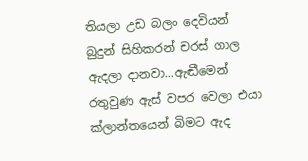තියලා උඩ බලං දෙවියන් බුදුන් සිහිකරන් චරස් ගාල ඇදලා දානවා...ඇඬීමෙන් රතුවුණ ඇස් වපර වෙලා එයා ක්ලාන්තයෙන් බිමට ඇද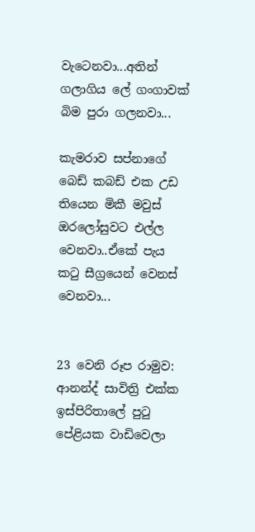වැටෙනවා...අතින් ගලාගිය ලේ ගංගාවක් බිම පුරා ගලනවා...

කැමරාව සප්නාගේ බෙඩ් කබඩ් එක උඩ තියෙන මිකී මවුස් ඔරලෝසුවට එල්ල වෙනවා..ඒකේ පැය කටු සීග්‍රයෙන් වෙනස් වෙනවා...


23 වෙනි රූප රාමුව:
ආනන්ද් සාවිත්‍රි එක්ක ඉස්පිරිතාලේ පුටු පේළියක වාඩිවෙලා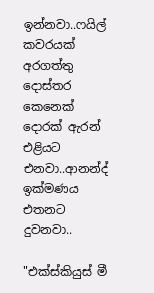ඉන්නවා..ෆයිල් කවරයක් අරගත්තු දොස්තර කෙනෙක් දොරක් ඇරන් එළියට එනවා..ආනන්ද් ඉක්මණය එතනට දුවනවා..

"එක්ස්කියුස් මී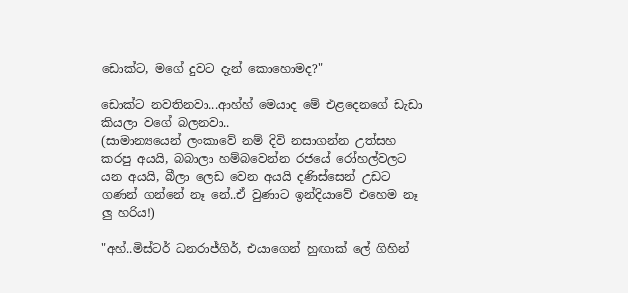ඩොක්ට, මගේ දුවට දැන් කොහොමද?"

ඩොක්ට නවතිනවා...ආහ්හ් මෙයාද මේ එළදෙනගේ ඩැඩා කියලා වගේ බලනවා..
(සාමාන්‍යයෙන් ලංකාවේ නම් දිවි නසාගන්න උත්සහ කරපු අයයි, බබාලා හම්බවෙන්න රජයේ රෝහල්වලට යන අයයි, බීලා ලෙඩ වෙන අයයි දණිස්සෙන් උඩට ගණන් ගන්නේ නෑ නේ..ඒ වුණාට ඉන්දියාවේ එහෙම නෑ ලු හරිය!)

"අහ්..මිස්ටර් ධනරාජ්ගිර්, එයාගෙන් හුඟාක් ලේ ගිහින්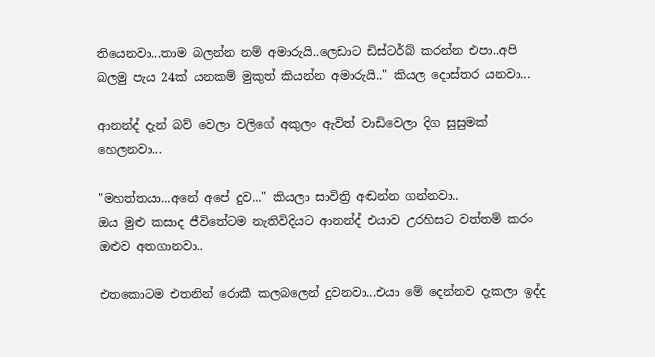තියෙනවා...තාම බලන්න නම් අමාරුයි..ලෙඩාට ඩිස්ටර්බ් කරන්න එපා..අපි බලමු පැය 24ක් යනකම් මුකුත් කියන්න අමාරුයි.." කියල දොස්තර යනවා...

ආනන්ද් දැන් බව් වෙලා වලිගේ අකුලං ඇවිත් වාඩිවෙලා දිග සුසුමක් හෙලනවා...

"මහත්තයා...අනේ අපේ දුව..." කියලා සාවිත්‍රි අඬන්න ගන්නවා..
ඔය මුළු කසාද ජීවිතේටම නැතිවිදියට ආනන්ද් එයාව උරහිසට වත්තම් කරං ඔළුව අතගානවා..

එතකොටම එතනින් රොකී කලබලෙන් දුවනවා...එයා මේ දෙන්නව දැකලා ඉද්ද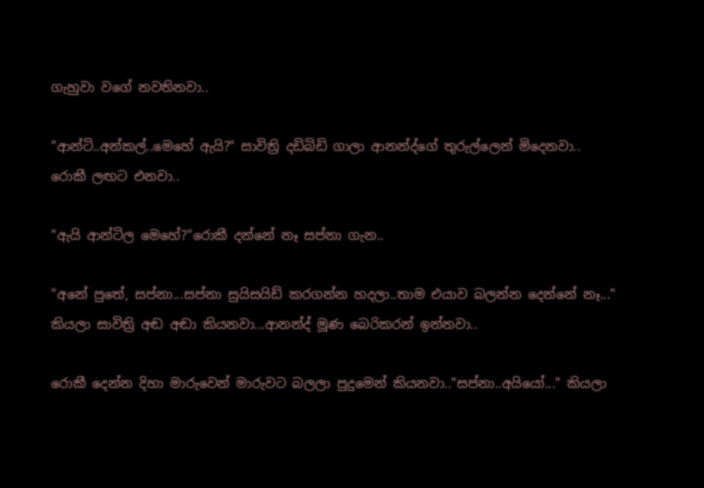ගැහුවා වගේ නවතිනවා..

"ආන්ටි..අන්කල්..මෙහේ ඇයි?" සාවිත්‍රි දඩිබිඩි ගාලා ආනන්ද්ගේ තුරුල්ලෙන් මිදෙනවා..
රොකී ලඟට එනවා..

"ඇයි ආන්ටිල මෙහේ?"රොකී දන්නේ නෑ සප්නා ගැන..

"අනේ පුතේ, සප්නා...සප්නා සුයිසයිඩ් කරගන්න හදලා..තාම එයාව බලන්න දෙන්නේ නෑ..." කියලා සාවිත්‍රි අඬ අඬා කියනවා...ආනන්ද් මූණ බෙරිකරන් ඉන්නවා..

රොකී දෙන්න දිහා මාරුවෙන් මාරුවට බලලා පුදුමෙන් කියනවා.."සප්නා..අයියෝ..." කියලා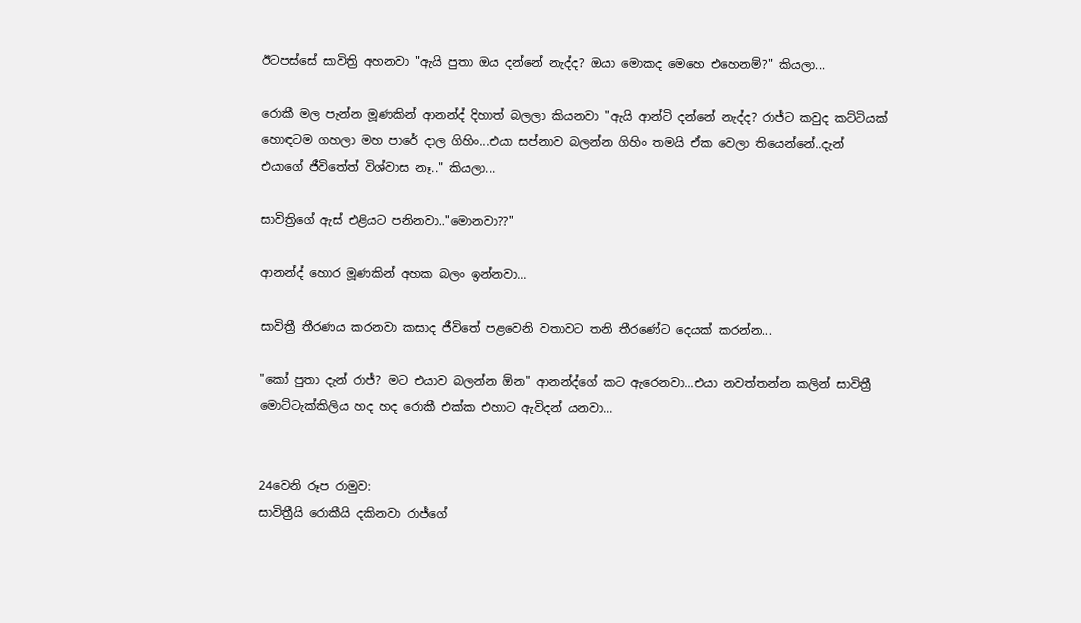ඊටපස්සේ සාවිත්‍රි අහනවා "ඇයි පුතා ඔය දන්නේ නැද්ද? ඔයා මොකද මෙහෙ එහෙනම්?" කියලා...

රොකී මල පැන්න මූණකින් ආනන්ද් දිහාත් බලලා කියනවා "ඇයි ආන්ටි දන්නේ නැද්ද? රාජ්ට කවුද කට්ටියක් හොඳටම ගහලා මහ පාරේ දාල ගිහිං...එයා සප්නාව බලන්න ගිහිං තමයි ඒක වෙලා තියෙන්නේ..දැන් එයාගේ ජීවිතේත් විශ්වාස නෑ.." කියලා...

සාවිත්‍රිගේ ඇස් එළියට පනිනවා.."මොනවා??"

ආනන්ද් හොර මූණකින් අහක බලං ඉන්නවා...

සාවිත්‍රී තීරණය කරනවා කසාද ජීවිතේ පළවෙනි වතාවට තනි තීරණේට දෙයක් කරන්න...

"කෝ පුතා දැන් රාජ්? මට එයාව බලන්න ඕන" ආනන්ද්ගේ කට ඇරෙනවා...එයා නවත්තන්න කලින් සාවිත්‍රී මොට්ටැක්කිලිය හද හද රොකී එක්ක එහාට ඇවිදන් යනවා...


24වෙනි රූප රාමුව:
සාවිත්‍රීයි රොකීයි දකිනවා රාජ්ගේ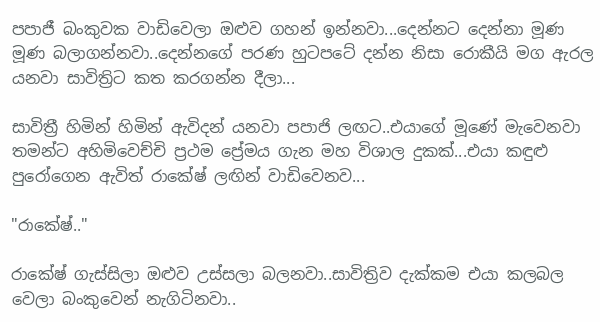පපාජී බංකුවක වාඩිවෙලා ඔළුව ගහන් ඉන්නවා...දෙන්නට දෙන්නා මූණ මූණ බලාගන්නවා..දෙන්නගේ පරණ හුටපටේ දන්න නිසා රොකීයි මග ඇරල යනවා සාවිත්‍රිට කත කරගන්න දීලා...

සාවිත්‍රී හිමින් හිමින් ඇවිදන් යනවා පපාජි ලඟට..එයාගේ මූණේ මැවෙනවා තමන්ට අහිමිවෙච්චි ප්‍රථම ප්‍රේමය ගැන මහ විශාල දුකක්...එයා කඳුළු පුරෝගෙන ඇවිත් රාකේෂ් ලඟින් වාඩිවෙනව...

"රාකේෂ්.."

රාකේෂ් ගැස්සිලා ඔළුව උස්සලා බලනවා..සාවිත්‍රිව දැක්කම එයා කලබල වෙලා බංකුවෙන් නැගිටිනවා..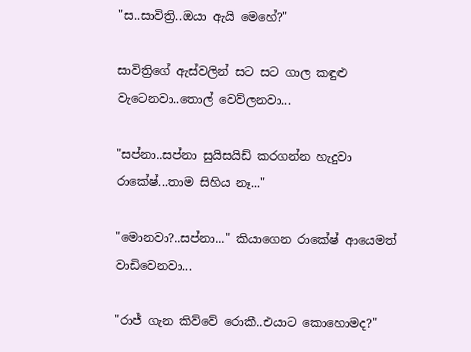"ස..සාවිත්‍රි..ඔයා ඇයි මෙහේ?"

සාවිත්‍රිගේ ඇස්වලින් සට සට ගාල කඳුළු වැටෙනවා..තොල් වෙව්ලනවා...

"සප්නා..සප්නා සුයිසයිඩ් කරගන්න හැදුවා රාකේෂ්...තාම සිහිය නෑ..."

"මොනවා?..සප්නා..." කියාගෙන රාකේෂ් ආයෙමත් වාඩිවෙනවා...

"රාජ් ගැන කිව්වේ රොකී..එයාට කොහොමද?"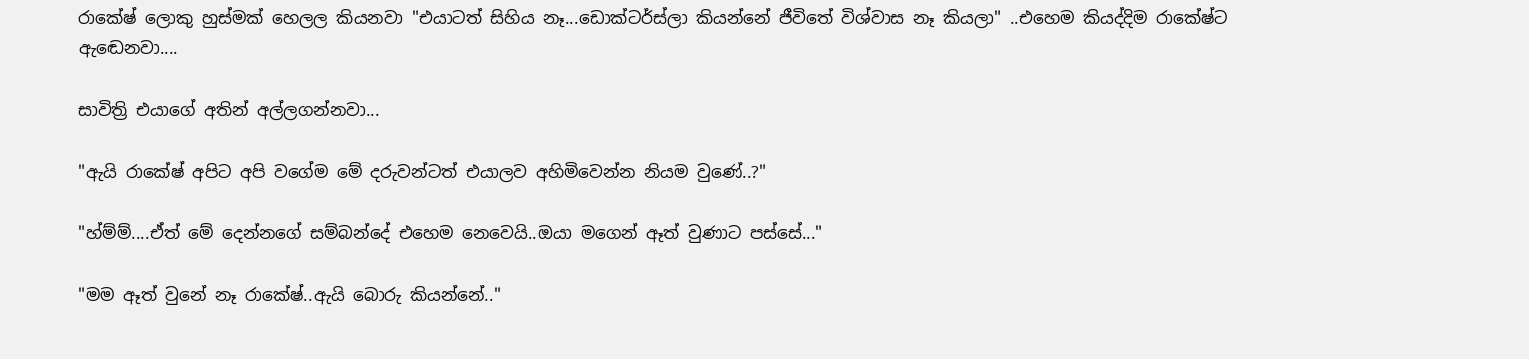රාකේෂ් ලොකු හුස්මක් හෙලල කියනවා "එයාටත් සිහිය නෑ...ඩොක්ටර්ස්ලා කියන්නේ ජීවිතේ විශ්වාස නෑ කියලා" ..එහෙම කියද්දිම රාකේෂ්ට ඇඬෙනවා....

සාවිත්‍රි එයාගේ අතින් අල්ලගන්නවා...

"ඇයි රාකේෂ් අපිට අපි වගේම මේ දරුවන්ටත් එයාලව අහිමිවෙන්න නියම වුණේ..?"

"හ්ම්ම්....ඒත් මේ දෙන්නගේ සම්බන්දේ එහෙම නෙවෙයි..ඔයා මගෙන් ඈත් වුණාට පස්සේ..."

"මම ඈත් වුනේ නෑ රාකේෂ්..ඇයි බොරු කියන්නේ.."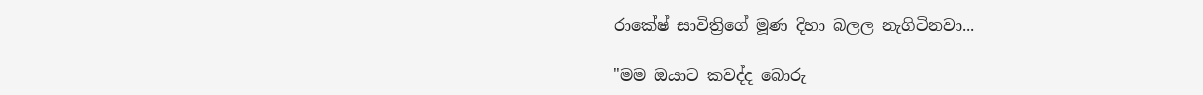රාකේෂ් සාවිත්‍රිගේ මූණ දිහා බලල නැගිටිනවා...

"මම ඔයාට කවද්ද බොරු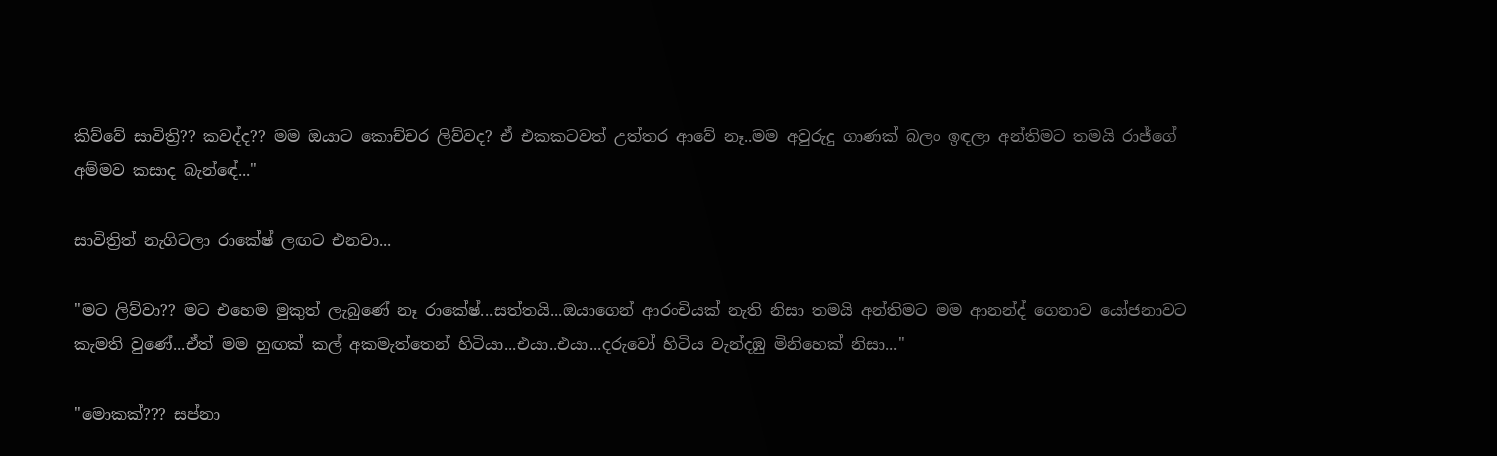කිව්වේ සාවිත්‍රි?? කවද්ද?? මම ඔයාට කොච්චර ලිව්වද? ඒ එකකටවත් උත්තර ආවේ නෑ..මම අවුරුදු ගාණක් බලං ඉඳලා අන්තිමට තමයි රාජ්ගේ අම්මව කසාද බැන්ඳේ..."

සාවිත්‍රිත් නැගිටලා රාකේෂ් ලඟට එනවා...

"මට ලිව්වා?? මට එහෙම මුකුත් ලැබුණේ නෑ රාකේෂ්...සත්තයි...ඔයාගෙන් ආරංචියක් නැති නිසා තමයි අන්තිමට මම ආනන්ද් ගෙනාව යෝජනාවට කැමති වුණේ...ඒත් මම හුඟක් කල් අකමැත්තෙන් හිටියා...එයා..එයා...දරුවෝ හිටිය වැන්දඹු මිනිහෙක් නිසා..."

"මොකක්??? සප්නා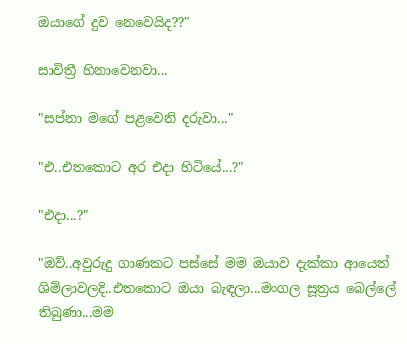ඔයාගේ දුව නෙවෙයිද??"

සාවිත්‍රී හිනාවෙනවා...

"සප්නා මගේ පළවෙනි දරුවා..."

"එ..එතකොට අර එදා හිටියේ...?"

"එදා...?"

"ඔව්..අවුරුදු ගාණකට පස්සේ මම ඔයාව දැක්කා ආයෙත් ශිම්ලාවලදි..එතකොට ඔයා බැඳලා...මංගල සූත්‍රය බෙල්ලේ තිබුණා...මම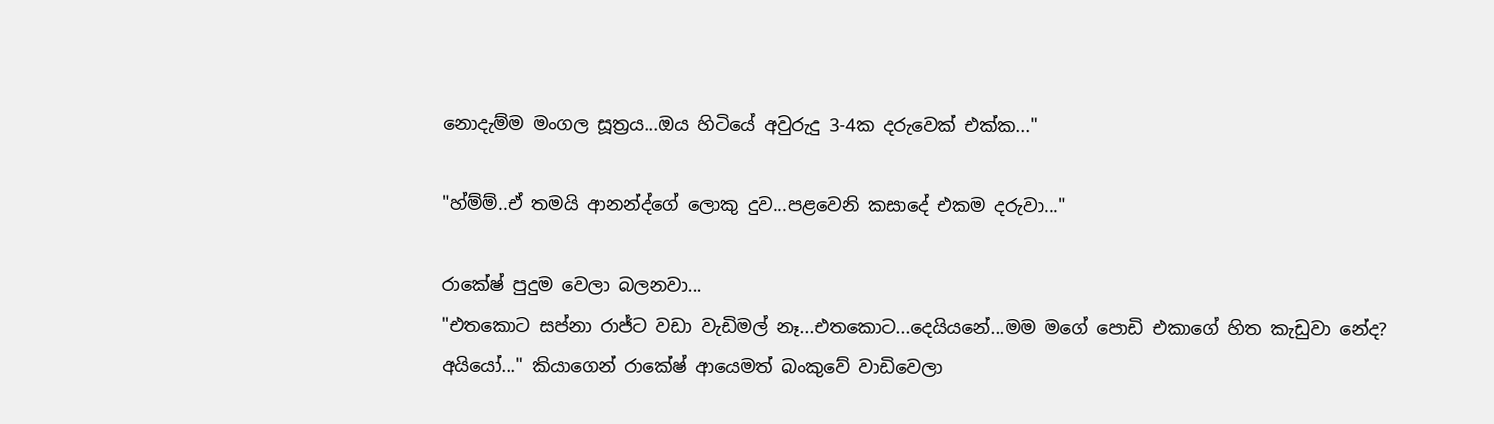නොදැම්ම මංගල සූත්‍රය...ඔය හිටියේ අවුරුදු 3-4ක දරුවෙක් එක්ක..."

"හ්ම්ම්..ඒ තමයි ආනන්ද්ගේ ලොකු දුව...පළවෙනි කසාදේ එකම දරුවා..."

රාකේෂ් පුදුම වෙලා බලනවා...
"එතකොට සප්නා රාජ්ට වඩා වැඩිමල් නෑ...එතකොට...දෙයියනේ...මම මගේ පොඩි එකාගේ හිත කැඩුවා නේද? අයියෝ..." කියාගෙන් රාකේෂ් ආයෙමත් බංකුවේ වාඩිවෙලා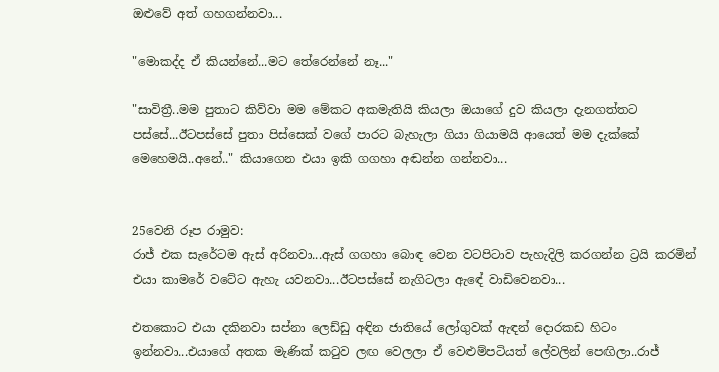ඔළුවේ අත් ගහගන්නවා...

"මොකද්ද ඒ කියන්නේ...මට තේරෙන්නේ නෑ..."

"සාවිත්‍රී..මම පුතාට කිව්වා මම මේකට අකමැතියි කියලා ඔයාගේ දුව කියලා දැනගත්තට පස්සේ...ඊටපස්සේ පුතා පිස්සෙක් වගේ පාරට බැහැලා ගියා ගියාමයි ආයෙත් මම දැක්කේ මෙහෙමයි..අනේ.." කියාගෙන එයා ඉකි ගගහා අඬන්න ගන්නවා...


25වෙනි රූප රාමුව:
රාජ් එක සැරේටම ඇස් අරිනවා...ඇස් ගගහා බොඳ වෙන වටපිටාව පැහැදිලි කරගන්න ට්‍රයි කරමින් එයා කාමරේ වටේට ඇහැ යවනවා...ඊටපස්සේ නැගිටලා ඇඳේ වාඩිවෙනවා...

එතකොට එයා දකිනවා සප්නා ලෙඩ්ඩු අඳින ජාතියේ ලෝගුවක් ඇඳන් දොරකඩ හිටං ඉන්නවා...එයාගේ අතක මැණික් කටුව ලඟ වෙලලා ඒ වෙළුම්පටියත් ලේවලින් පෙඟිලා..රාජ්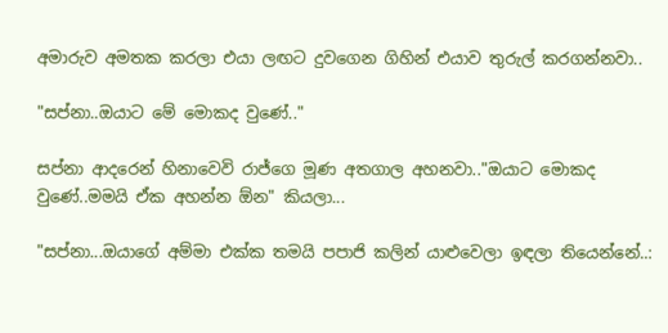අමාරුව අමතක කරලා එයා ලඟට දුවගෙන ගිහින් එයාව තුරුල් කරගන්නවා..

"සප්නා..ඔයාට මේ මොකද වුණේ.."

සප්නා ආදරෙන් හිනාවෙවි රාජ්ගෙ මූණ අතගාල අහනවා.."ඔයාට මොකද වුණේ..මමයි ඒක අහන්න ඕන" කියලා...

"සප්නා...ඔයාගේ අම්මා එක්ක තමයි පපාජි කලින් යාළුවෙලා ඉඳලා තියෙන්නේ..: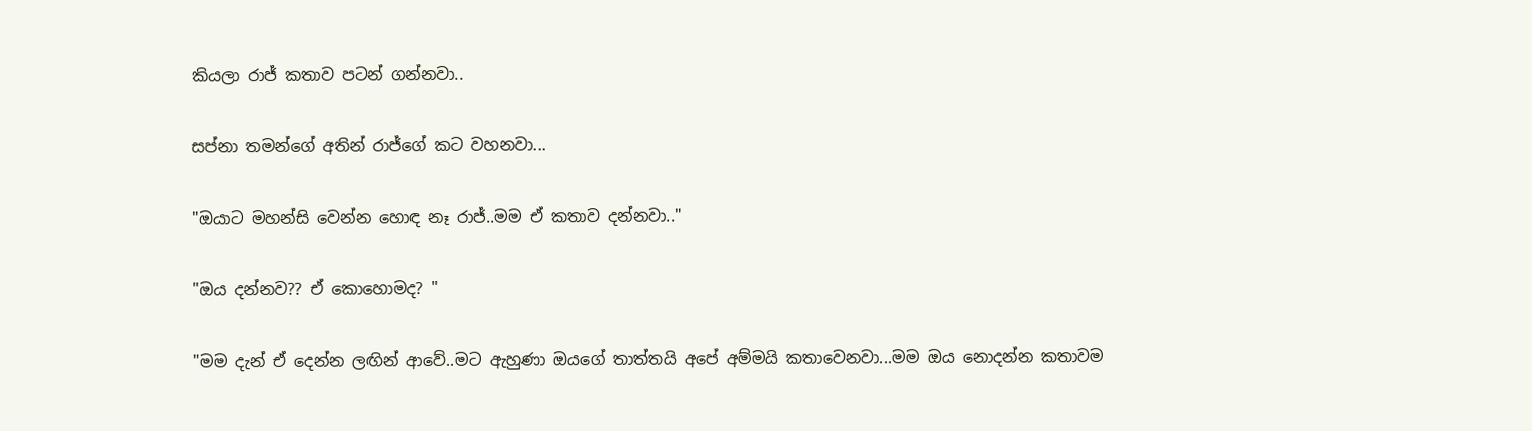කියලා රාජ් කතාව පටන් ගන්නවා..

සප්නා තමන්ගේ අතින් රාජ්ගේ කට වහනවා...

"ඔයාට මහන්සි වෙන්න හොඳ නෑ රාජ්..මම ඒ කතාව දන්නවා.."

"ඔය දන්නව?? ඒ කොහොමද? "

"මම දැන් ඒ දෙන්න ලඟින් ආවේ..මට ඇහුණා ඔයගේ තාත්තයි අපේ අම්මයි කතාවෙනවා...මම ඔය නොදන්න කතාවම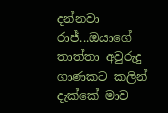දන්නවා රාජ්...ඔයාගේ තාත්තා අවුරුදු ගාණකට කලින් දැක්කේ මාව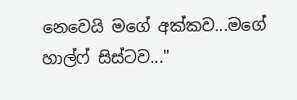නෙවෙයි මගේ අක්කව...මගේ හාල්ෆ් සිස්ටව..."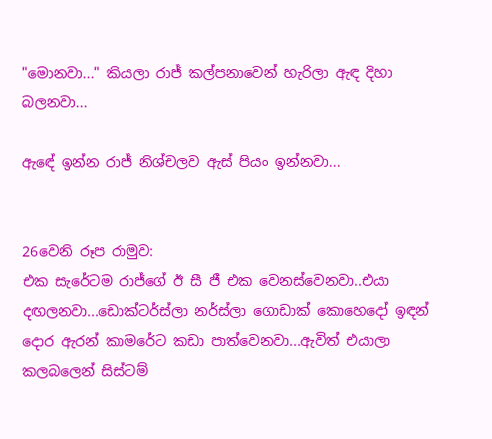"මොනවා..." කියලා රාජ් කල්පනාවෙන් හැරිලා ඇඳ දිහා බලනවා...

ඇඳේ ඉන්න රාජ් නිශ්චලව ඇස් පියං ඉන්නවා...


26වෙනි රූප රාමුව:
එක සැරේටම රාජ්ගේ ඊ සී ජී එක වෙනස්වෙනවා..එයා දඟලනවා...ඩොක්ටර්ස්ලා නර්ස්ලා ගොඩාක් කොහෙදෝ ඉඳන් දොර ඇරන් කාමරේට කඩා පාත්වෙනවා...ඇවිත් එයාලා කලබලෙන් සිස්ටම්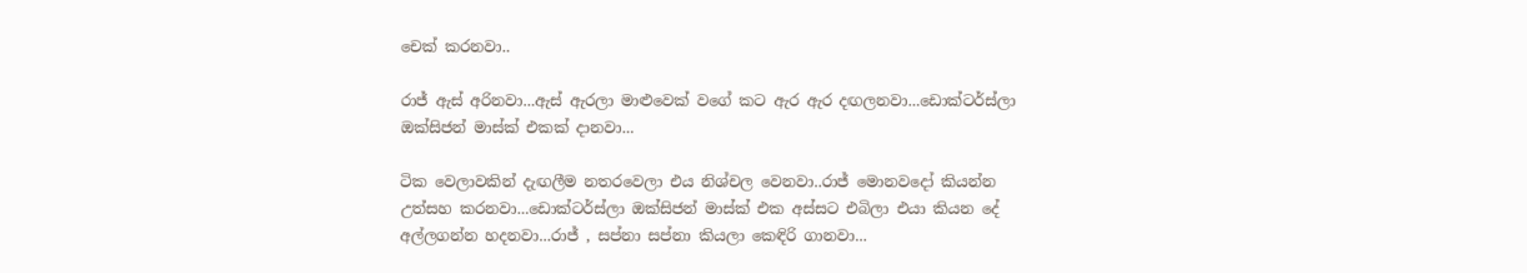චෙක් කරනවා..

රාජ් ඇස් අරිනවා...ඇස් ඇරලා මාළුවෙක් වගේ කට ඇර ඇර දඟලනවා...ඩොක්ටර්ස්ලා ඔක්සිජන් මාස්ක් එකක් දානවා...

ටික වෙලාවකින් දැඟලීම නතරවෙලා එය නිශ්චල වෙනවා..රාජ් මොනවදෝ කියන්න උත්සහ කරනවා...ඩොක්ටර්ස්ලා ඔක්සිජන් මාස්ක් එක අස්සට එබිලා එයා කියන දේ අල්ලගන්න හදනවා...රාජ් , සප්නා සප්නා කියලා කෙඳිරි ගානවා...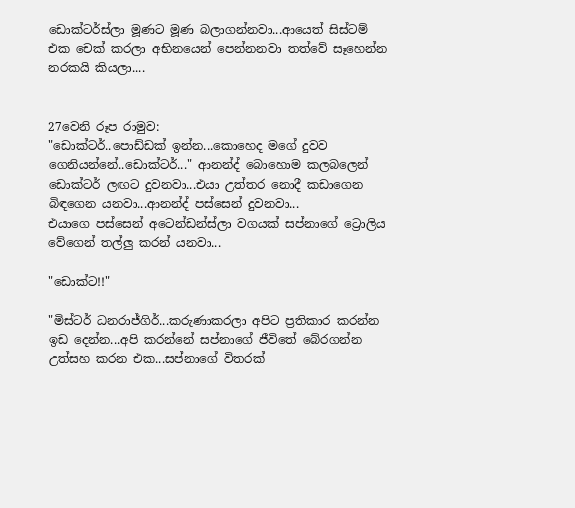ඩොක්ටර්ස්ලා මූණට මූණ බලාගන්නවා...ආයෙත් සිස්ටම් එක චෙක් කරලා අභිනයෙන් පෙන්නනවා තත්වේ සෑහෙන්න නරකයි කියලා....


27වෙනි රූප රාමුව:
"ඩොක්ටර්..පොඩ්ඩක් ඉන්න...කොහෙද මගේ දුවව ගෙනියන්නේ..ඩොක්ටර්..." ආනන්ද් බොහොම කලබලෙන් ඩොක්ටර් ලඟට දුවනවා...එයා උත්තර නොදී කඩාගෙන බිඳගෙන යනවා...ආනන්ද් පස්සෙන් දුවනවා...
එයාගෙ පස්සෙන් අටෙන්ඩන්ස්ලා වගයක් සප්නාගේ ට්‍රොලිය වේගෙන් තල්ලු කරන් යනවා...

"ඩොක්ට!!"

"මිස්ටර් ධනරාජ්ගිර්...කරුණාකරලා අපිට ප්‍රතිකාර කරන්න ඉඩ දෙන්න...අපි කරන්නේ සප්නාගේ ජීවිතේ බේරගන්න උත්සහ කරන එක...සප්නාගේ විතරක්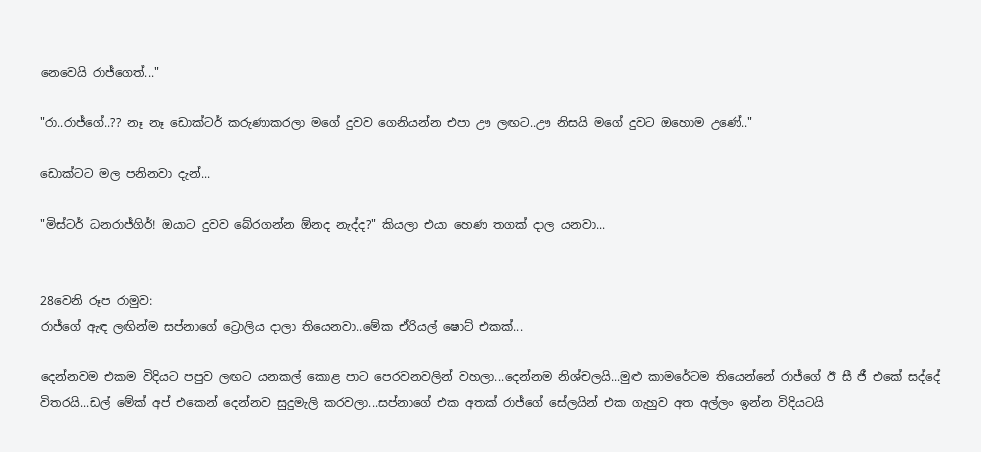නෙවෙයි රාජ්ගෙත්..."

"රා..රාජ්ගේ..?? නෑ නෑ ඩොක්ටර් කරුණාකරලා මගේ දුවව ගෙනියන්න එපා ඌ ලඟට..ඌ නිසයි මගේ දුවට ඔහොම උණේ.."

ඩොක්ටට මල පනිනවා දැන්...

"මිස්ටර් ධනරාජ්ගිර්! ඔයාට දුවව බේරගන්න ඕනද නැද්ද?" කියලා එයා හෙණ තගක් දාල යනවා...


28වෙනි රූප රාමුව:
රාජ්ගේ ඇඳ ලඟින්ම සප්නාගේ ට්‍රොලිය දාලා තියෙනවා..මේක ඒරියල් ෂොට් එකක්...

දෙන්නවම එකම විදියට පපුව ලඟට යනකල් කොළ පාට පෙරවනවලින් වහලා...දෙන්නම නිශ්චලයි...මුළු කාමරේටම තියෙන්නේ රාජ්ගේ ඊ සී ජී එකේ සද්දේ විතරයි...ඩල් මේක් අප් එකෙන් දෙන්නව සුදුමැලි කරවලා...සප්නාගේ එක අතක් රාජ්ගේ සේලයින් එක ගැහුව අත අල්ලං ඉන්න විදියටයි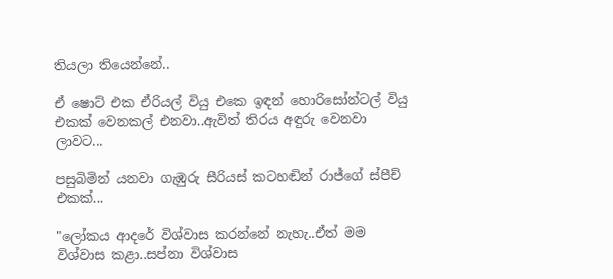තියලා තියෙන්නේ..

ඒ ෂොට් එක ඒරියල් වියු එකෙ ඉඳන් හොරිසෝන්ටල් වියු එකක් වෙනකල් එනවා..ඇවිත් තිරය අඳුරු වෙනවා ලාවට...

පසුබිමින් යනවා ගැඹුරු සීරියස් කටහඬින් රාජ්ගේ ස්පීච් එකක්...

"ලෝකය ආදරේ විශ්වාස කරන්නේ නැහැ..ඒත් මම විශ්වාස කළා..සප්නා විශ්වාස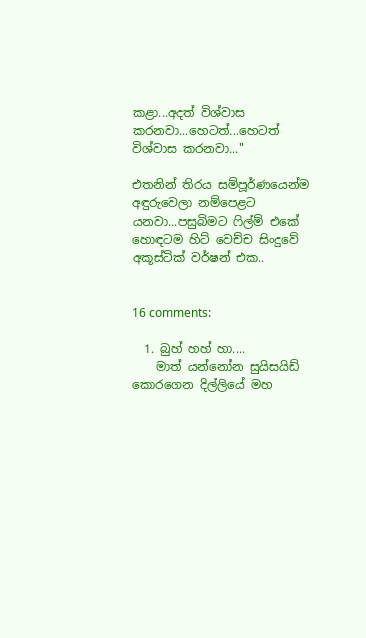කළා...අදත් විශ්වාස කරනවා...හෙටත්...හෙටත් විශ්වාස කරනවා..."

එතනින් තිරය සම්පූර්ණයෙන්ම අඳුරුවෙලා නම්පෙළට යනවා...පසුබිමට ෆිල්ම් එකේ හොඳටම හිට් වෙච්ච සිංදුවේ අකූස්ටික් වර්ෂන් එක..


16 comments:

  1. බුහ් හහ් හා....
    මාත් යන්නෝන සුයිසයිඩ් කොරගෙන දිල්ලියේ මහ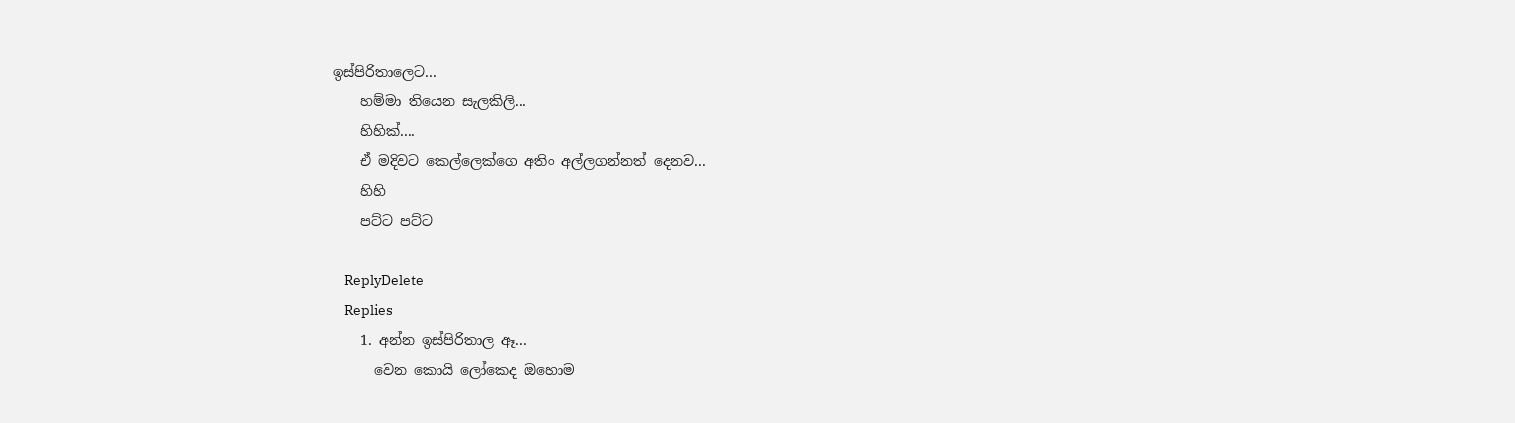ඉස්පිරිතාලෙට...
    හම්මා තියෙන සැලකිලි...
    හිහික්....
    ඒ මදිවට කෙල්ලෙක්ගෙ අතිං අල්ලගන්නත් දෙනව...
    හිහි
    පට්ට පට්ට

    ReplyDelete
    Replies
    1. අන්න ඉස්පිරිතාල ඈ...
      වෙන කොයි ලෝකෙද ඔහොම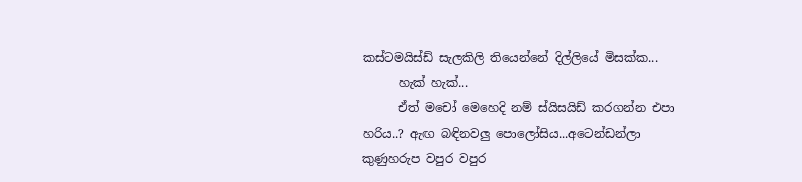කස්ටමයිස්ඩ් සැලකිලි තියෙන්නේ දිල්ලියේ මිසක්ක...
      හැක් හැක්...
      ඒත් මචෝ මෙහෙදි නම් ස්යිසයිඩ් කරගන්න එපා හරිය..? ඇඟ බඳිනවලු පොලෝසිය...අටෙන්ඩන්ලා කුණුහරුප වපුර වපුර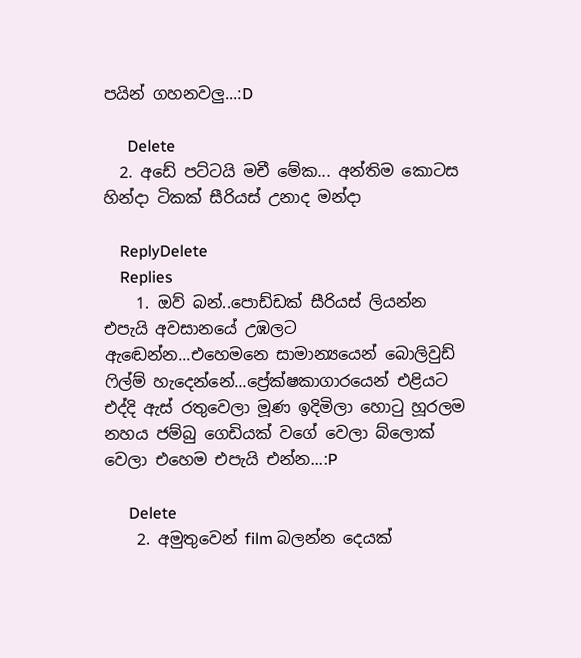පයින් ගහනවලු...:D

      Delete
  2. අඩේ පට්ටයි මචී මේක... අන්තිම කොටස හින්දා ටිකක් සීරියස් උනාද මන්දා

    ReplyDelete
    Replies
    1. ඔව් බන්..පොඩ්ඩක් සීරියස් ලියන්න එපැයි අවසානයේ උඹලට ඇඬෙන්න...එහෙමනෙ සාමාන්‍යයෙන් බොලිවුඩ් ෆිල්ම් හැදෙන්නේ...ප්‍රේක්ෂකාගාරයෙන් එළියට එද්දි ඇස් රතුවෙලා මූණ ඉදිමිලා හොටු හූරලම නහය ජම්බු ගෙඩියක් වගේ වෙලා බ්ලොක් වෙලා එහෙම එපැයි එන්න...:P

      Delete
    2. අමුතුවෙන් film බලන්න දෙයක්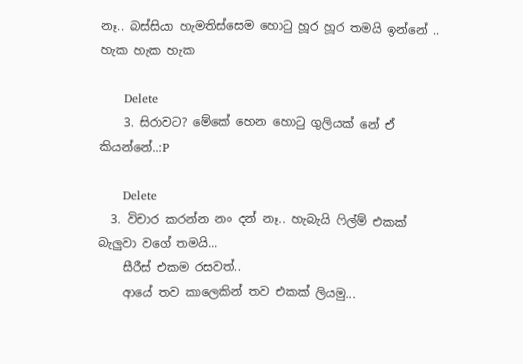නෑ.. බස්සියා හැමතිස්සෙම හොටු හූර හූර තමයි ඉන්නේ .. හැක හැක හැක

      Delete
    3. සිරාවට? මේකේ හෙන හොටු ගුලියක් නේ ඒ කියන්නේ..:P

      Delete
  3. විචාර කරන්න නං දන් නෑ.. හැබැයි ෆිල්ම් එකක් බැලුවා වගේ තමයි...
    සීරීස් එකම රසවත්..
    ආයේ තව කාලෙකින් තව එකක් ලියමු...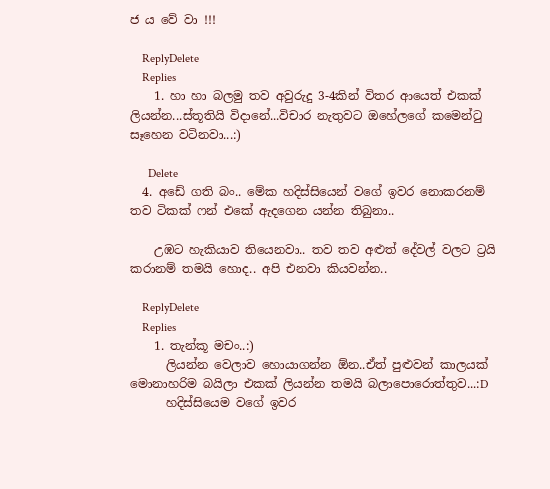ජ ය වේ වා !!!

    ReplyDelete
    Replies
    1. හා හා බලමු තව අවුරුදු 3-4කින් විතර ආයෙත් එකක් ලියන්න...ස්තූතියි විදානේ...විචාර නැතුවට ඔහේලගේ කමෙන්ටු සෑහෙන වටිනවා...:)

      Delete
  4. අඩේ ගති බං.. මේක හදිස්සියෙන් වගේ ඉවර නොකරනම් තව ටිකක් ෆන් එකේ ඇදගෙන යන්න තිබුනා..

    උඹට හැකියාව තියෙනවා.. තව තව අළුත් දේවල් වලට ට්‍රයි කරානම් තමයි හොද.. අපි එනවා කියවන්න..

    ReplyDelete
    Replies
    1. තැන්කූ මචං..:)
      ලියන්න වෙලාව හොයාගන්න ඕන..ඒත් පුළුවන් කාලයක් මොනාහරිම බයිලා එකක් ලියන්න තමයි බලාපොරොත්තුව...:D
      හදිස්සියෙම වගේ ඉවර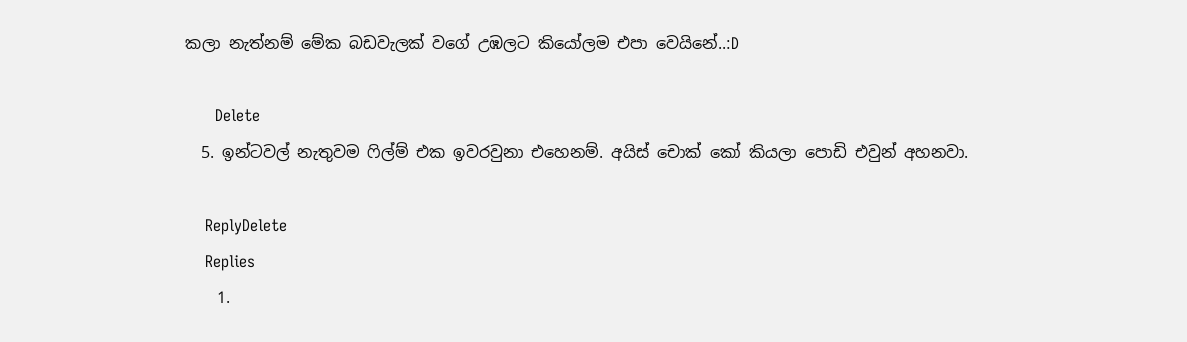කලා නැත්නම් මේක බඩවැලක් වගේ උඹලට කියෝලම එපා වෙයිනේ..:D

      Delete
  5. ඉන්ටවල් නැතුවම ෆිල්ම් එක ඉවරවුනා එහෙනම්. අයිස් චොක් කෝ කියලා පොඩි එවුන් අහනවා.

    ReplyDelete
    Replies
    1.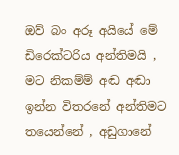ඔව් බං අරූ අයියේ මේ ඩිරෙක්ටරිය අන්තිමයි , මට නිකම්ම් අඬ අඬා ඉන්න විතරනේ අන්තිමට තයෙන්නේ , අඩුගානේ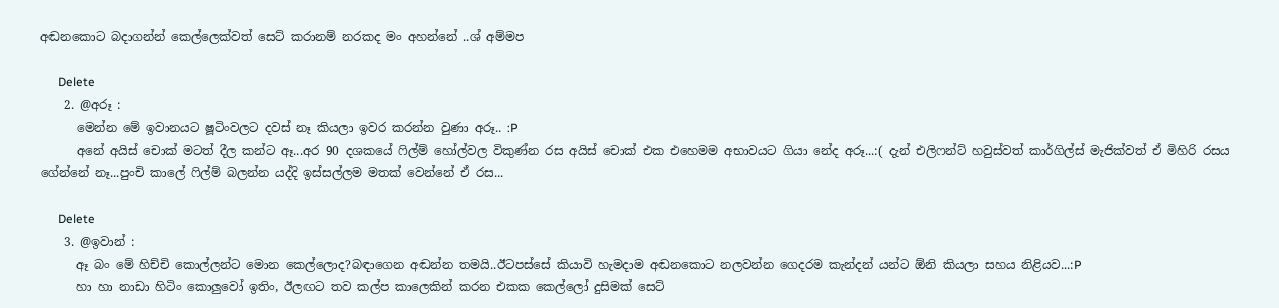අඬනකොට බදාගන්න් කෙල්ලෙක්වත් සෙට් කරානම් නරකද මං අහන්නේ ..ශ් අම්මප

      Delete
    2. @අරූ :
      මෙන්න මේ ඉවානයට ෂූටිංවලට දවස් නෑ කියලා ඉවර කරන්න වුණා අරූ.. :P
      අනේ අයිස් චොක් මටත් දීල කන්ට ඈ...අර 90 දශකයේ ෆිල්ම් හෝල්වල විකුණ්න රස අයිස් චොක් එක එහෙමම අභාවයට ගියා නේද අරූ...:( දැන් එලිෆන්ට් හවුස්වත් කාර්ගිල්ස් මැජික්වත් ඒ මිහිරි රසය ගේන්නේ නෑ...පුංචි කාලේ ෆිල්ම් බලන්න යද්දි ඉස්සල්ලම මතක් වෙන්නේ ඒ රස...

      Delete
    3. @ඉවාන් :
      ඈ බං මේ හිච්චි කොල්ලන්ට මොන කෙල්ලොද?බඳාගෙන අඬන්න තමයි..ඊටපස්සේ කියාවි හැමදාම අඬනකොට නලවන්න ගෙදරම කැන්දන් යන්ට ඕනි කියලා සහය නිළියව...:P
      හා හා නාඩා හිටිං කොලුවෝ ඉතිං, ඊලඟට තව කල්ප කාලෙකින් කරන එකක කෙල්ලෝ දුසිමක් සෙට්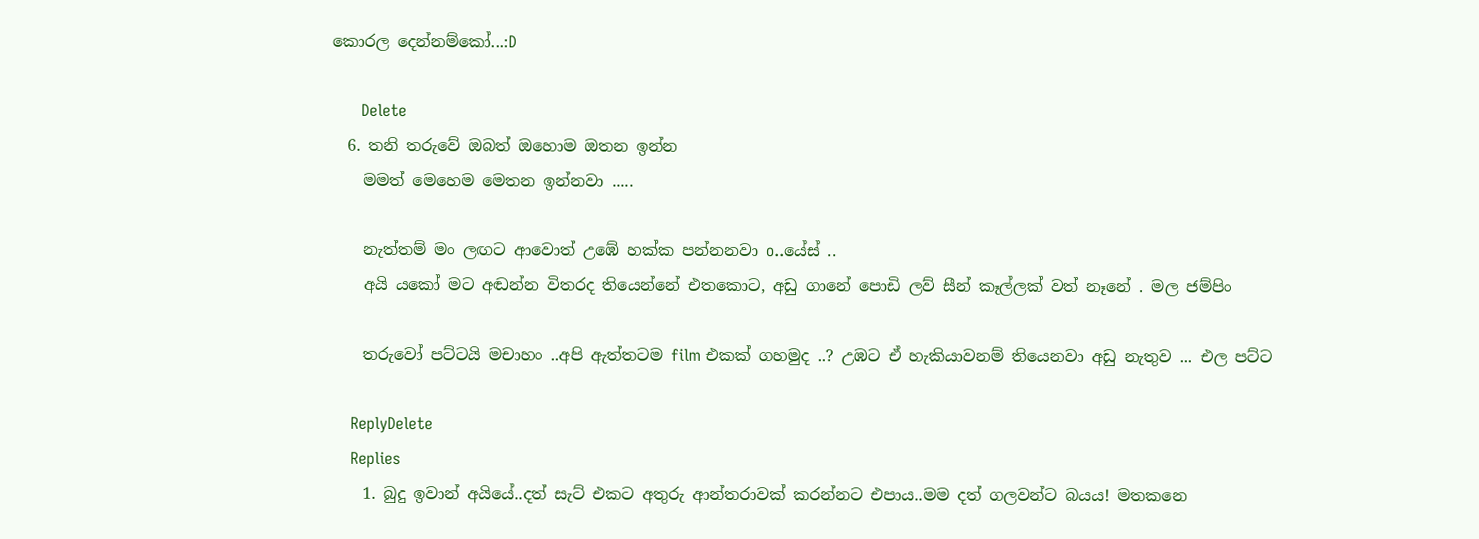කොරල දෙන්නම්කෝ...:D

      Delete
  6. තනි තරුවේ ඔබත් ඔහොම ඔතන ඉන්න
    මමත් මෙහෙම මෙතන ඉන්නවා .....

    නැත්තම් මං ලඟට ආවොත් උඹේ හක්ක පන්නනවා o..යේස් ..
    අයි යකෝ මට අඬන්න විතරද තියෙන්නේ එතකොට, අඩු ගානේ පොඩි ලව් සීන් කෑල්ලක් වත් නෑනේ . මල ජම්පිං

    තරුවෝ පට්ටයි මචාහං ..අපි ඇත්තටම film එකක් ගහමුද ..? උඹට ඒ හැකියාවනම් තියෙනවා අඩු නැතුව ... එල පට්ට

    ReplyDelete
    Replies
    1. බුදු ඉවාන් අයියේ..දත් සැට් එකට අතුරු ආන්තරාවක් කරන්නට එපාය..මම දත් ගලවන්ට බයය! මතකනෙ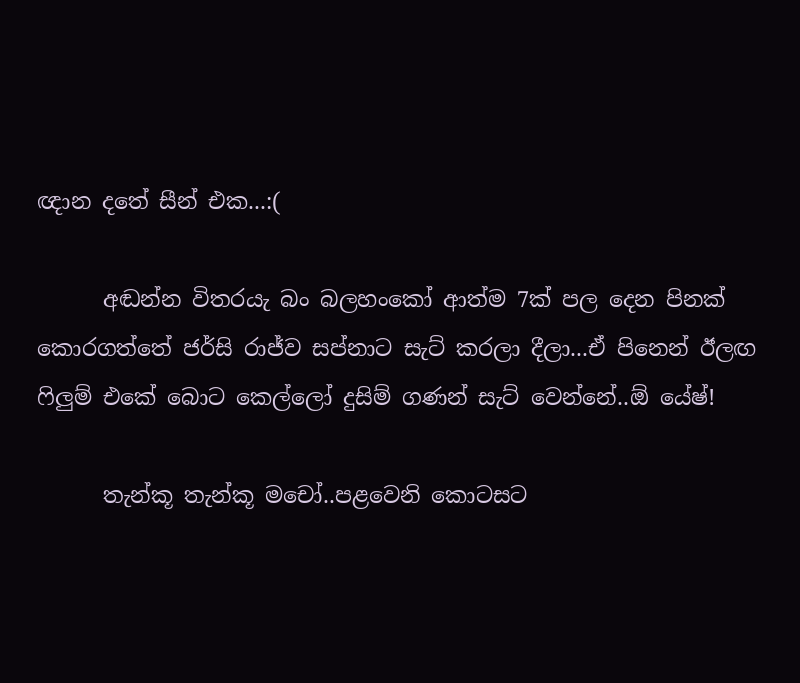ඥාන දතේ සීන් එක...:(

      අඬන්න විතරයැ බං බලහංකෝ ආත්ම 7ක් පල දෙන පිනක් කොරගත්තේ ජර්සි රාජ්ව සප්නාට සැට් කරලා දීලා...ඒ පිනෙන් ඊලඟ ෆිලුම් එකේ බොට කෙල්ලෝ දුසිම් ගණන් සැට් වෙන්නේ..ඕ යේෂ්!

      තැන්කූ තැන්කූ මචෝ..පළවෙනි කොටසට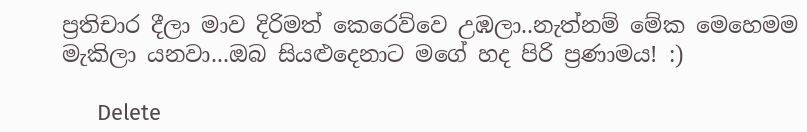ප්‍රතිචාර දීලා මාව දිරිමත් කෙරෙව්වෙ උඹලා..නැත්නම් මේක මෙහෙමම මැකිලා යනවා...ඔබ සියළුදෙනාට මගේ හද පිරි ප්‍රණාමය! :)

      Delete